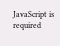JavaScript is required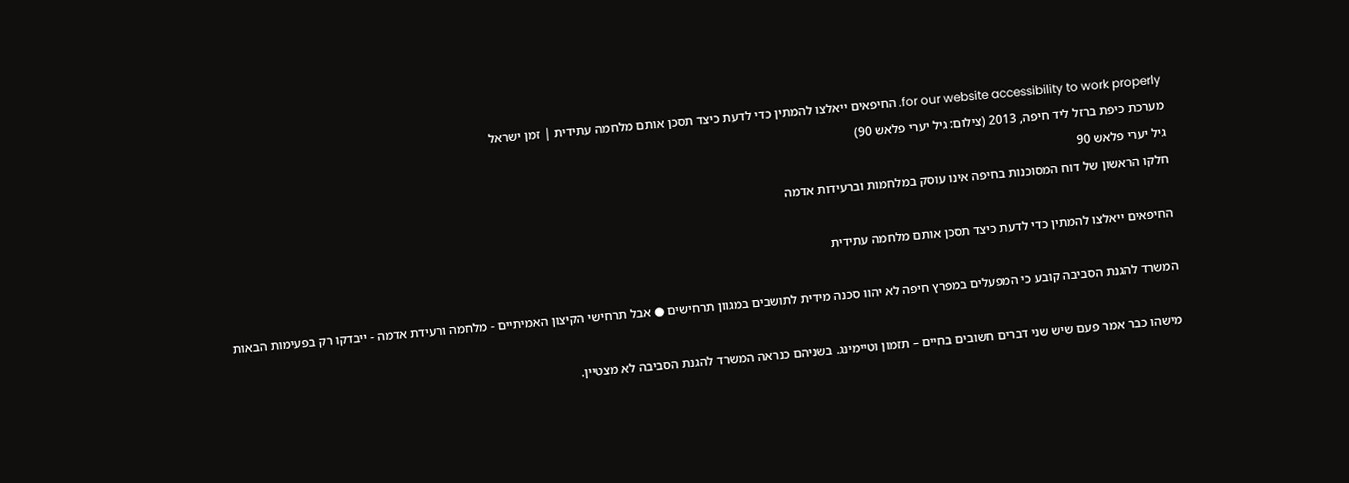for our website accessibility to work properly. החיפאים ייאלצו להמתין כדי לדעת כיצד תסכן אותם מלחמה עתידית | זמן ישראל
מערכת כיפת ברזל ליד חיפה, 2013 (צילום: גיל יערי פלאש 90)
גיל יערי פלאש 90
חלקו הראשון של דוח המסוכנות בחיפה אינו עוסק במלחמות וברעידות אדמה

החיפאים ייאלצו להמתין כדי לדעת כיצד תסכן אותם מלחמה עתידית

המשרד להגנת הסביבה קובע כי המפעלים במפרץ חיפה לא יהוו סכנה מידית לתושבים במגוון תרחישים ● אבל תרחישי הקיצון האמיתיים - מלחמה ורעידת אדמה - ייבדקו רק בפעימות הבאות

מישהו כבר אמר פעם שיש שני דברים חשובים בחיים – תזמון וטיימינג. בשניהם כנראה המשרד להגנת הסביבה לא מצטיין.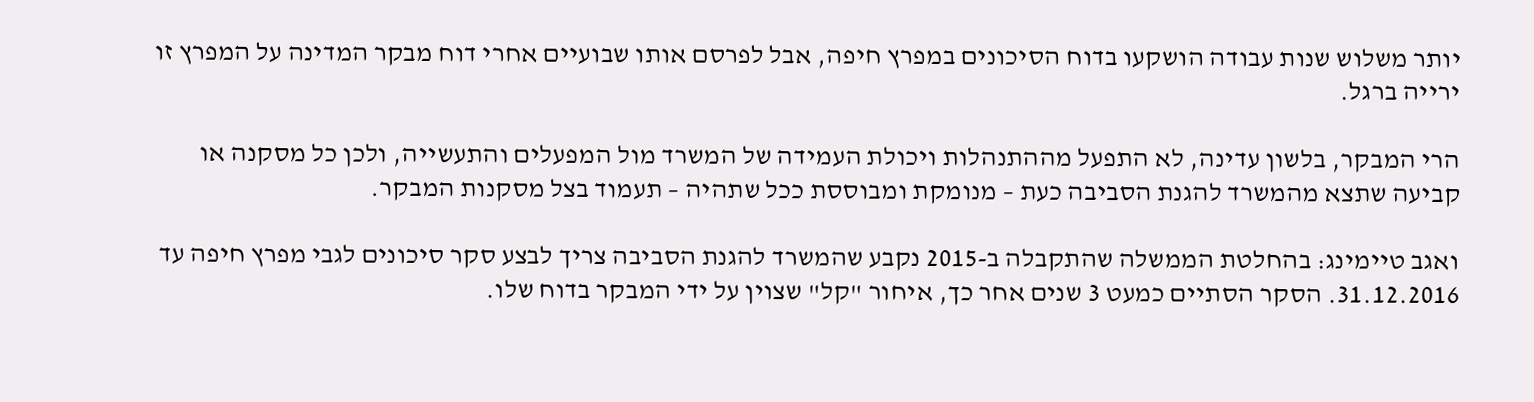יותר משלוש שנות עבודה הושקעו בדוח הסיכונים במפרץ חיפה, אבל לפרסם אותו שבועיים אחרי דוח מבקר המדינה על המפרץ זו ירייה ברגל.

הרי המבקר, בלשון עדינה, לא התפעל מההתנהלות ויכולת העמידה של המשרד מול המפעלים והתעשייה, ולכן כל מסקנה או קביעה שתצא מהמשרד להגנת הסביבה כעת – מנומקת ומבוססת ככל שתהיה – תעמוד בצל מסקנות המבקר.

ואגב טיימינג: בהחלטת הממשלה שהתקבלה ב-2015 נקבע שהמשרד להגנת הסביבה צריך לבצע סקר סיכונים לגבי מפרץ חיפה עד 31.12.2016. הסקר הסתיים כמעט 3 שנים אחר כך, איחור "קל" שצוין על ידי המבקר בדוח שלו.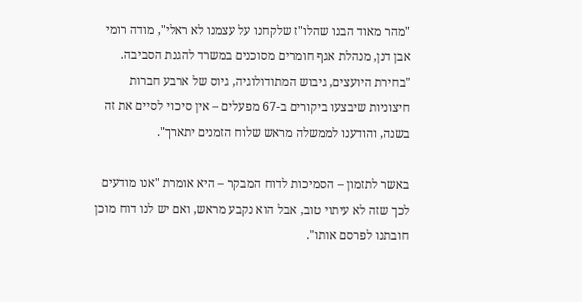"מהר מאוד הבנו שהלו"ז שלקחנו על עצמנו לא ראלי", מודה רומי אבן דנן, מנהלת אגף חומרים מסוכנים במשרד להגנת הסביבה. "בחירת היועצים, גיבוש המתודולוגיה, גיוס של ארבע חברות חיצוניות שיבצעו ביקורים ב-67 מפעלים – אין סיכוי לסיים את זה בשנה, והודענו לממשלה מראש שלוח הזמנים יתארך".

באשר לתזמון – הסמיכות לדוח המבקר – היא אומרת "אנו מודעים לכך שזה לא עיתוי טוב, אבל הוא נקבע מראש, ואם יש לנו דוח מוכן חובתנו לפרסם אותו".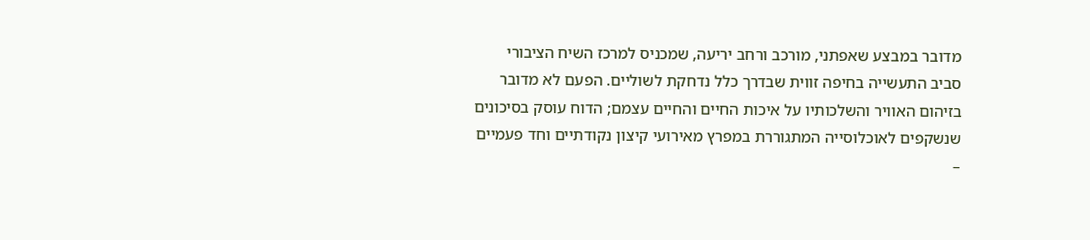מדובר במבצע שאפתני, מורכב ורחב יריעה, שמכניס למרכז השיח הציבורי סביב התעשייה בחיפה זווית שבדרך כלל נדחקת לשוליים. הפעם לא מדובר בזיהום האוויר והשלכותיו על איכות החיים והחיים עצמם; הדוח עוסק בסיכונים שנשקפים לאוכלוסייה המתגוררת במפרץ מאירועי קיצון נקודתיים וחד פעמיים –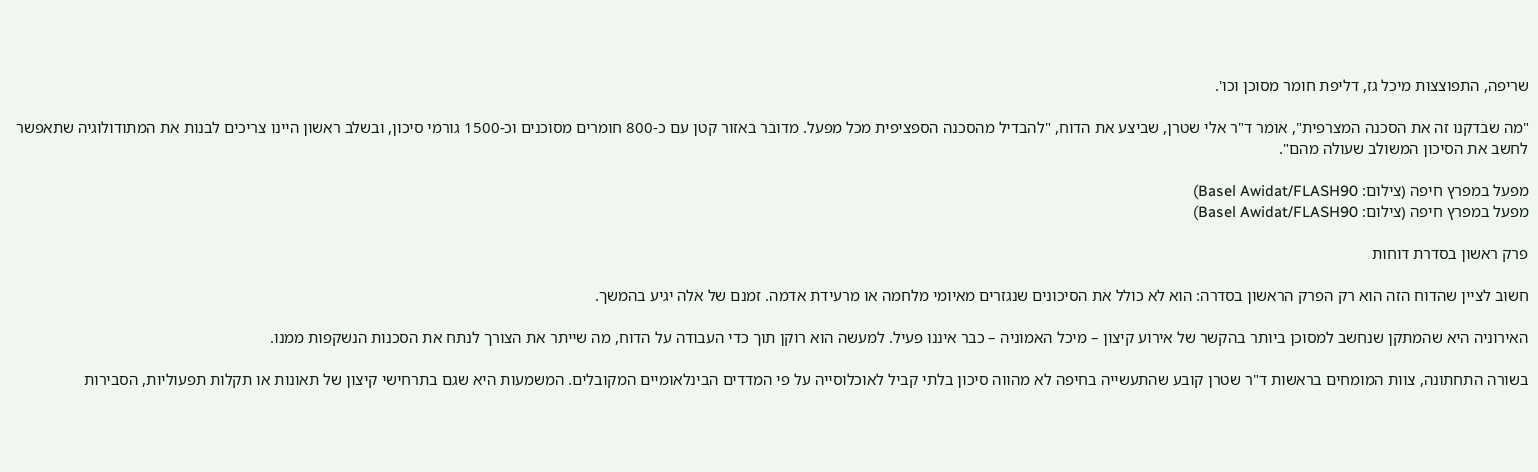שריפה, התפוצצות מיכל גז, דליפת חומר מסוכן וכו'.

"מה שבדקנו זה את הסכנה המצרפית", אומר ד"ר אלי שטרן, שביצע את הדוח, "להבדיל מהסכנה הספציפית מכל מפעל. מדובר באזור קטן עם כ-800 חומרים מסוכנים וכ-1500 גורמי סיכון, ובשלב ראשון היינו צריכים לבנות את המתודולוגיה שתאפשר לחשב את הסיכון המשולב שעולה מהם".

מפעל במפרץ חיפה (צילום: Basel Awidat/FLASH90)
מפעל במפרץ חיפה (צילום: Basel Awidat/FLASH90)

פרק ראשון בסדרת דוחות

חשוב לציין שהדוח הזה הוא רק הפרק הראשון בסדרה: הוא לא כולל את הסיכונים שנגזרים מאיומי מלחמה או מרעידת אדמה. זמנם של אלה יגיע בהמשך.

האירוניה היא שהמתקן שנחשב למסוכן ביותר בהקשר של אירוע קיצון – מיכל האמוניה – כבר איננו פעיל. למעשה הוא רוקן תוך כדי העבודה על הדוח, מה שייתר את הצורך לנתח את הסכנות הנשקפות ממנו.

בשורה התחתונה, צוות המומחים בראשות ד"ר שטרן קובע שהתעשייה בחיפה לא מהווה סיכון בלתי קביל לאוכלוסייה על פי המדדים הבינלאומיים המקובלים. המשמעות היא שגם בתרחישי קיצון של תאונות או תקלות תפעוליות, הסבירות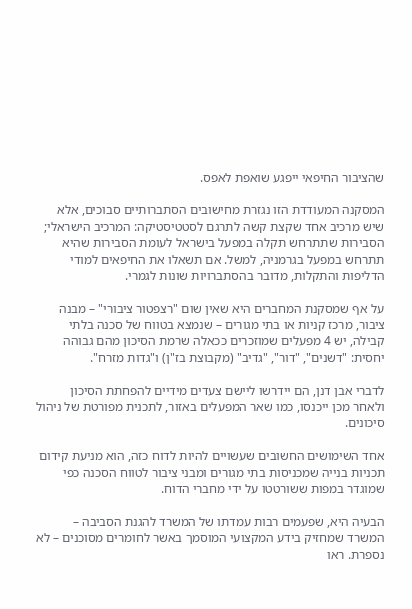שהציבור החיפאי ייפגע שואפת לאפס.

המסקנה המעודדת הזו נגזרת מחישובים הסתברותיים סבוכים, אלא שיש מרכיב אחד שקצת קשה לתרגם לסטטיסטיקה: המרכיב הישראלי; הסבירות שתתרחש תקלה במפעל בישראל לעומת הסבירות שהיא תתרחש במפעל בגרמניה, למשל. אם תשאלו את החיפאים למודי הדליפות והתקלות, מדובר בהסתברויות שונות לגמרי.

על אף שמסקנת המחברים היא שאין שום "רצפטור ציבורי" – מבנה ציבור, מרכז קניות או בתי מגורים – שנמצא בטווח של סכנה בלתי קבילה, יש 4 מפעלים שמוזכרים ככאלה שרמת הסיכון מהם גבוהה יחסית: "דשנים", "דור", "גדיב" (מקבוצת בז"ן) ו"גדות מזרח".

לדברי אבן דנן, הם יידרשו ליישם צעדים מידיים להפחתת הסיכון ולאחר מכן ייכנסו, כמו שאר המפעלים באזור, לתכנית מפורטת של ניהול סיכונים.

אחד השימושים החשובים שעשויים להיות לדוח כזה, הוא מניעת קידום תכניות בנייה שמכניסות בתי מגורים ומבני ציבור לטווח הסכנה כפי שמוגדר במפות ששורטטו על ידי מחברי הדוח.

הבעיה היא, שפעמים רבות עמדתו של המשרד להגנת הסביבה – המשרד שמחזיק בידע המקצועי המוסמך באשר לחומרים מסוכנים – לא נספרת. ראו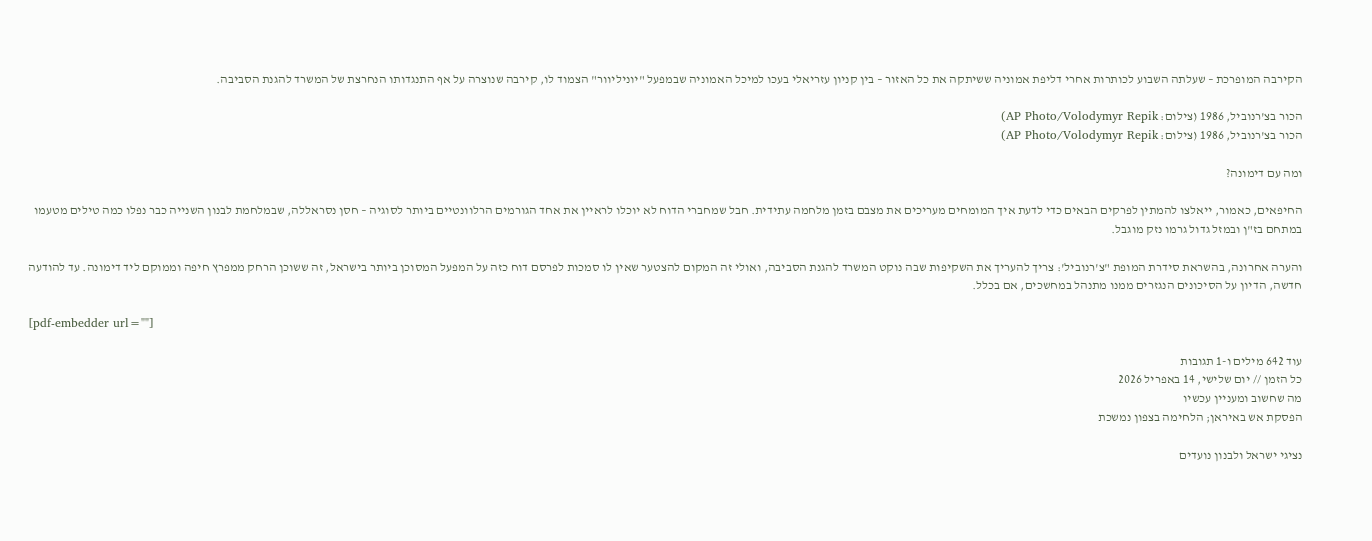הקירבה המופרכת – שעלתה השבוע לכותרות אחרי דליפת אמוניה ששיתקה את כל האזור – בין קניון עזריאלי בעכו למיכל האמוניה שבמפעל "יוניליוור" הצמוד לו, קירבה שנוצרה על אף התנגדותו הנחרצת של המשרד להגנת הסביבה.

הכור בצ'רנוביל, 1986 (צילום: AP Photo/Volodymyr Repik)
הכור בצ'רנוביל, 1986 (צילום: AP Photo/Volodymyr Repik)

ומה עם דימונה?

החיפאים, כאמור, ייאלצו להמתין לפרקים הבאים כדי לדעת איך המומחים מעריכים את מצבם בזמן מלחמה עתידית. חבל שמחברי הדוח לא יוכלו לראיין את אחד הגורמים הרלוונטיים ביותר לסוגיה – חסן נסראללה, שבמלחמת לבנון השנייה כבר נפלו כמה טילים מטעמו במתחם בז"ן ובמזל גדול גרמו נזק מוגבל.

והערה אחרונה, בהשראת סידרת המופת "צ'רנוביל': צריך להעריך את השקיפות שבה נוקט המשרד להגנת הסביבה, ואולי זה המקום להצטער שאין לו סמכות לפרסם דוח כזה על המפעל המסוכן ביותר בישראל, זה ששוכן הרחק ממפרץ חיפה וממוקם ליד דימונה. עד להודעה חדשה, הדיון על הסיכונים הנגזרים ממנו מתנהל במחשכים, אם בכלל.

[pdf-embedder url=""]

עוד 642 מילים ו-1 תגובות
כל הזמן // יום שלישי, 14 באפריל 2026
מה שחשוב ומעניין עכשיו
הפסקת אש באיראן; הלחימה בצפון נמשכת

נציגי ישראל ולבנון נועדים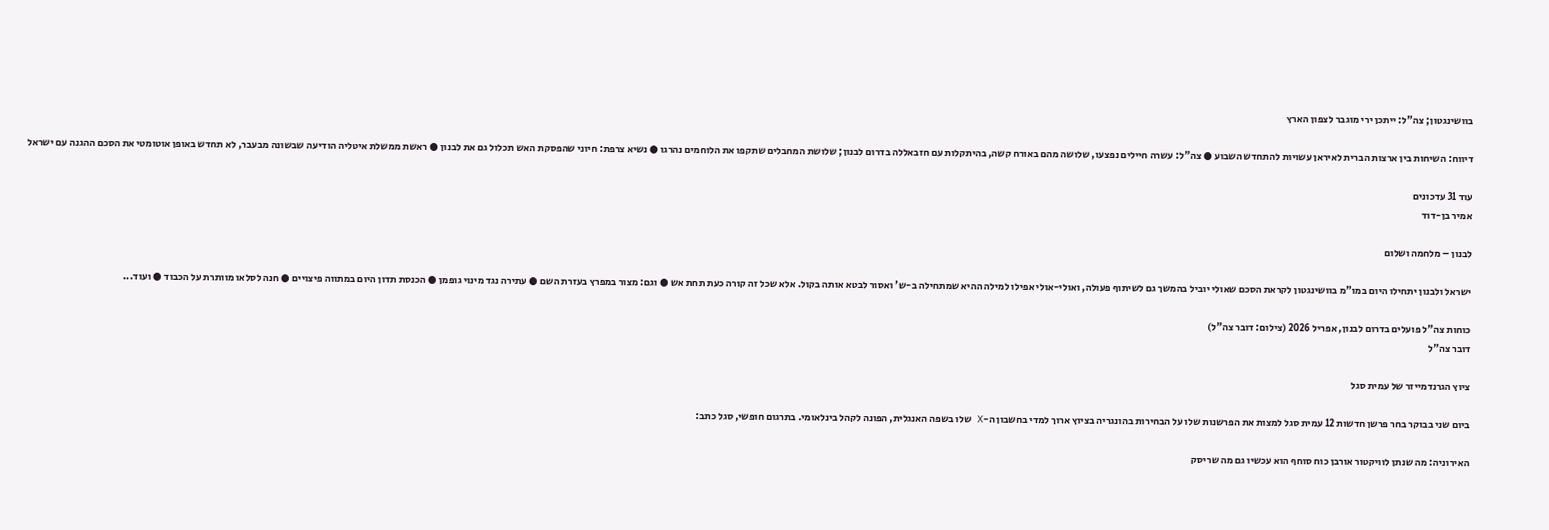בוושינגטון; צה"ל: ייתכן ירי מוגבר לצפון הארץ

דיווח: השיחות בין ארצות הברית לאיראן עשויות להתחדש השבוע ● צה"ל: עשרה חיילים נפצעו, שלושה מהם באורח קשה, בהיתקלות עם חזבאללה בדרום לבנון; שלושת המחבלים שתקפו את הלוחמים נהרגו ● נשיא צרפת: חיוני שהפסקת האש תכלול גם את לבנון ● ראשת ממשלת איטליה הודיעה שבשונה מבעבר, לא תחדש באופן אוטומטי את הסכם ההגנה עם ישראל

עוד 31 עדכונים
אמיר בן-דוד

לבנון – מלחמה ושלום

ישראל ולבנון יתחילו היום במו"מ בוושינגטון לקראת הסכם שאולי יוביל בהמשך גם לשיתוף פעולה, ואולי-אולי אפילו למילה ההיא שמתחילה ב-ש' ואסור לבטא אותה בקול. אלא שכל זה קורה כעת תחת אש ● וגם: מצור במפרץ בעזרת השם ● עתירה נגד מינוי גופמן ● הכנסת תדון היום במתווה פיצויים ● חנה לסלאו מוותרת על הכבוד ● ועוד...

כוחות צה"ל פועלים בדרום לבנון, אפריל 2026 (צילום: דובר צה"ל)
דובר צה"ל

ציוץ הגרנדמייזר של עמית סגל

ביום שני בבוקר בחר פרשן חדשות 12 עמית סגל למצות את הפרשנות שלו על הבחירות בהונגריה בציוץ ארוך למדי בחשבון ה-X שלו בשפה האנגלית, הפונה לקהל בינלאומי. בתרגום חופשי, סגל כתב:

האירוניה: מה שנתן לוויקטור אורבן כוח סוחף הוא עכשיו גם מה שריסק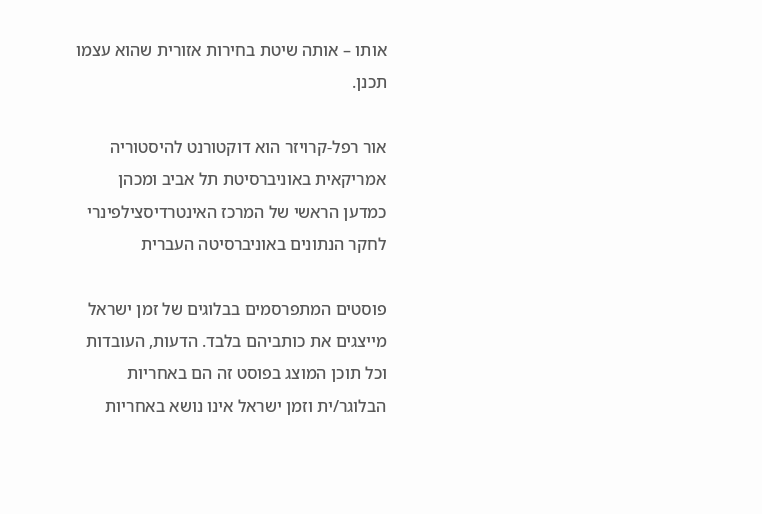אותו – אותה שיטת בחירות אזורית שהוא עצמו תכנן.

אור רפל-קרויזר הוא דוקטורנט להיסטוריה אמריקאית באוניברסיטת תל אביב ומכהן כמדען הראשי של המרכז האינטרדיסצילפינרי לחקר הנתונים באוניברסיטה העברית

פוסטים המתפרסמים בבלוגים של זמן ישראל מייצגים את כותביהם בלבד. הדעות, העובדות וכל תוכן המוצג בפוסט זה הם באחריות הבלוגר/ית וזמן ישראל אינו נושא באחריות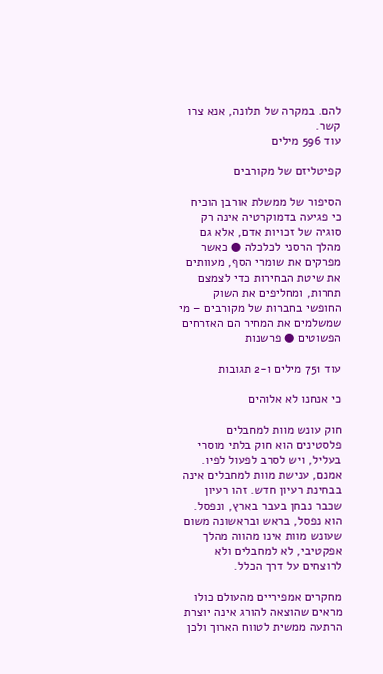להם. במקרה של תלונה, אנא צרו קשר.
עוד 596 מילים

קפיטליזם של מקורבים

הסיפור של ממשלת אורבן הוכיח כי פגיעה בדמוקרטיה אינה רק סוגיה של זכויות אדם, אלא גם מהלך הרסני לכלכלה ● כאשר מפרקים את שומרי הסף, מעוותים את שיטת הבחירות כדי לצמצם תחרות, ומחליפים את השוק החופשי בחברות של מקורבים – מי שמשלמים את המחיר הם האזרחים הפשוטים ● פרשנות

עוד 751 מילים ו-2 תגובות

כי אנחנו לא אלוהים

חוק עונש מוות למחבלים פלסטינים הוא חוק בלתי מוסרי בעליל, ויש לסרב לפעול לפיו. אמנם, ענישת מוות למחבלים אינה בבחינת רעיון חדש. זהו רעיון שכבר נבחן בעבר בארץ, ונפסל. הוא נפסל, בראש ובראשונה משום שעונש מוות אינו מהווה מהלך אפקטיבי, לא למחבלים ולא לרוצחים על דרך הכלל.

מחקרים אמפיריים מהעולם כולו מראים שהוצאה להורג אינה יוצרת הרתעה ממשית לטווח הארוך ולכן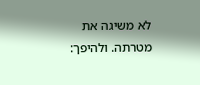לא משיגה את מטרתה. ולהיפך: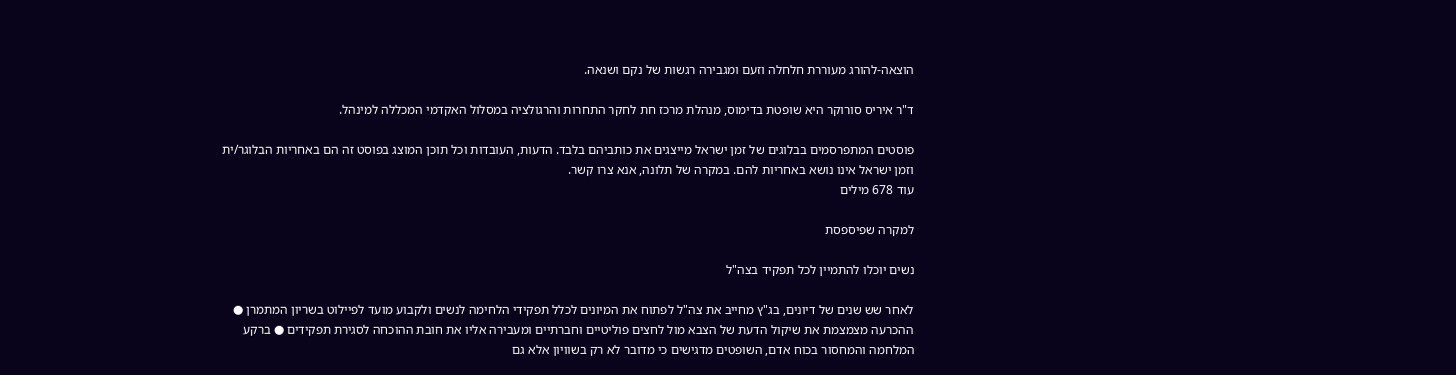הוצאה-להורג מעוררת חלחלה וזעם ומגבירה רגשות של נקם ושנאה.

ד"ר איריס סורוקר היא שופטת בדימוס, מנהלת מרכז חת לחקר התחרות והרגולציה במסלול האקדמי המכללה למינהל.

פוסטים המתפרסמים בבלוגים של זמן ישראל מייצגים את כותביהם בלבד. הדעות, העובדות וכל תוכן המוצג בפוסט זה הם באחריות הבלוגר/ית וזמן ישראל אינו נושא באחריות להם. במקרה של תלונה, אנא צרו קשר.
עוד 678 מילים

למקרה שפיספסת

נשים יוכלו להתמיין לכל תפקיד בצה"ל

לאחר שש שנים של דיונים, בג"ץ מחייב את צה"ל לפתוח את המיונים לכלל תפקידי הלחימה לנשים ולקבוע מועד לפיילוט בשריון המתמרן ● ההכרעה מצמצמת את שיקול הדעת של הצבא מול לחצים פוליטיים וחברתיים ומעבירה אליו את חובת ההוכחה לסגירת תפקידים ● ברקע המלחמה והמחסור בכוח אדם, השופטים מדגישים כי מדובר לא רק בשוויון אלא גם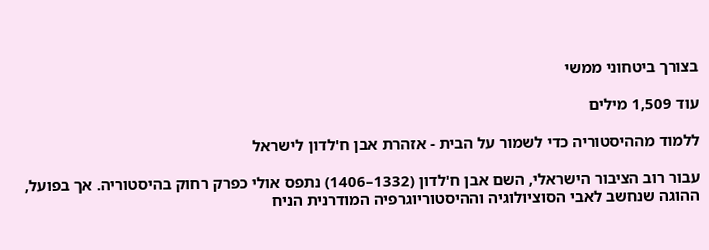בצורך ביטחוני ממשי

עוד 1,509 מילים

ללמוד מההיסטוריה כדי לשמור על הבית - אזהרת אבן ח'לדון לישראל

עבור רוב הציבור הישראלי, השם אבן ח'לדון (1332–1406) נתפס אולי כפרק רחוק בהיסטוריה. אך בפועל, ההוגה שנחשב לאבי הסוציולוגיה וההיסטוריוגרפיה המודרנית הניח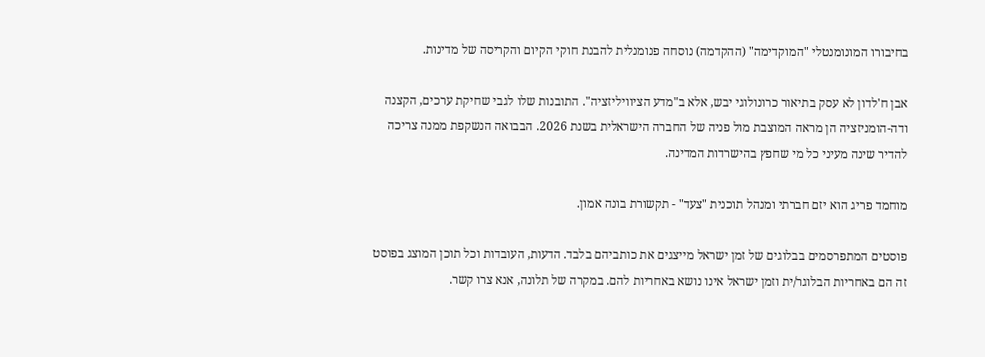בחיבורו המונומנטלי "המוקדימה" (ההקדמה) נוסחה פנומנלית להבנת חוקי הקיום והקריסה של מדינות.

אבן ח'לדון לא עסק בתיאור כרונולוגי יבש, אלא ב"מדע הציוויליזציה". התובנות שלו לגבי שחיקת ערכים, הקצנה ודה-הומניזציה הן מראה המוצבת מול פניה של החברה הישראלית בשנת 2026. הבבואה הנשקפת ממנה צריכה להדיר שינה מעיני כל מי שחפץ בהישרדות המדינה.

מוחמד פריג הוא יזם חברתי ומנהל תוכנית "צעד" - תקשורת בונה אמון.

פוסטים המתפרסמים בבלוגים של זמן ישראל מייצגים את כותביהם בלבד. הדעות, העובדות וכל תוכן המוצג בפוסט זה הם באחריות הבלוגר/ית וזמן ישראל אינו נושא באחריות להם. במקרה של תלונה, אנא צרו קשר.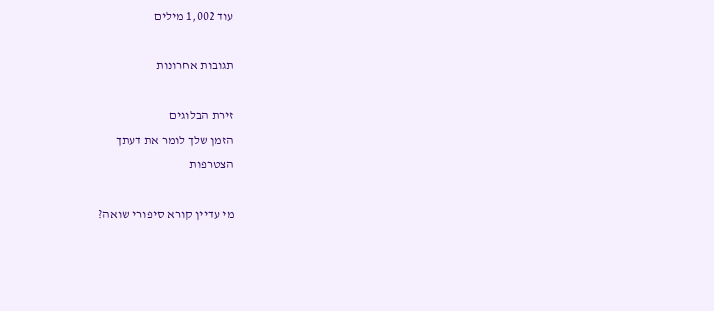עוד 1,002 מילים

תגובות אחרונות

זירת הבלוגים
הזמן שלך לומר את דעתך
הצטרפות

מי עדיין קורא סיפורי שואה?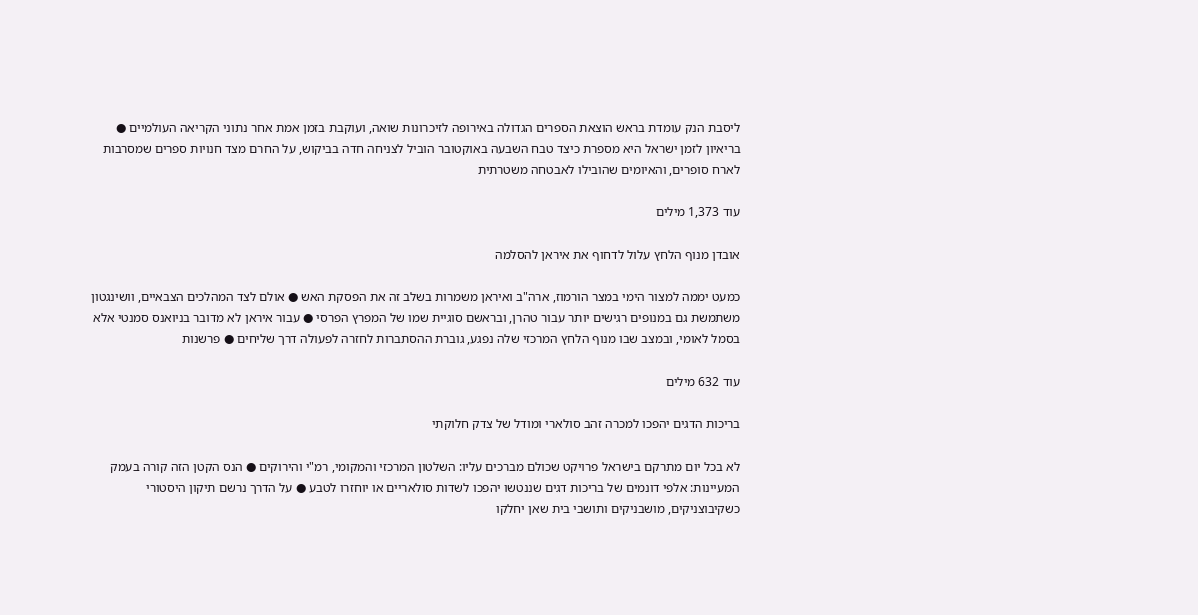ליסבת הנק עומדת בראש הוצאת הספרים הגדולה באירופה לזיכרונות שואה, ועוקבת בזמן אמת אחר נתוני הקריאה העולמיים ● בריאיון לזמן ישראל היא מספרת כיצד טבח השבעה באוקטובר הוביל לצניחה חדה בביקוש, על החרם מצד חנויות ספרים שמסרבות לארח סופרים, והאיומים שהובילו לאבטחה משטרתית

עוד 1,373 מילים

אובדן מנוף הלחץ עלול לדחוף את איראן להסלמה

כמעט יממה למצור הימי במצר הורמוז, ארה"ב ואיראן משמרות בשלב זה את הפסקת האש ● אולם לצד המהלכים הצבאיים, וושינגטון משתמשת גם במנופים רגישים יותר עבור טהרן, ובראשם סוגיית שמו של המפרץ הפרסי ● עבור איראן לא מדובר בניואנס סמנטי אלא בסמל לאומי, ובמצב שבו מנוף הלחץ המרכזי שלה נפגע, גוברת ההסתברות לחזרה לפעולה דרך שליחים ● פרשנות

עוד 632 מילים

בריכות הדגים יהפכו למכרה זהב סולארי ומודל של צדק חלוקתי

לא בכל יום מתרקם בישראל פרויקט שכולם מברכים עליו: השלטון המרכזי והמקומי, רמ"י והירוקים ● הנס הקטן הזה קורה בעמק המעיינות: אלפי דונמים של בריכות דגים שננטשו יהפכו לשדות סולאריים או יוחזרו לטבע ● על הדרך נרשם תיקון היסטורי כשקיבוצניקים, מושבניקים ותושבי בית שאן יחלקו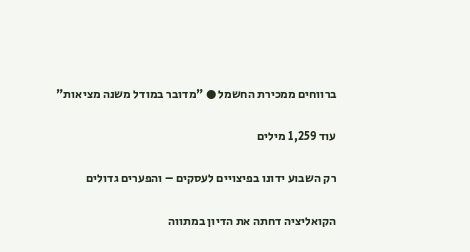ברווחים ממכירת החשמל ● "מדובר במודל משנה מציאות"

עוד 1,259 מילים

רק השבוע ידונו בפיצויים לעסקים – והפערים גדולים

הקואליציה דחתה את הדיון במתווה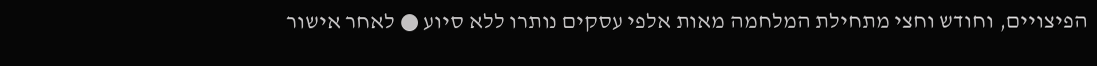הפיצויים, וחודש וחצי מתחילת המלחמה מאות אלפי עסקים נותרו ללא סיוע ● לאחר אישור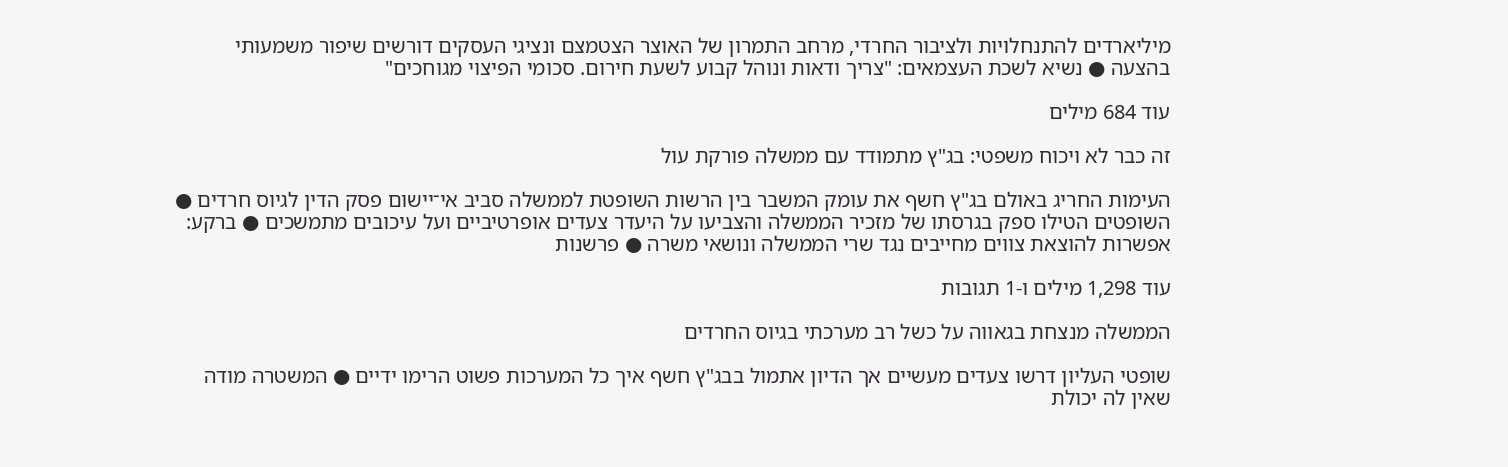מיליארדים להתנחלויות ולציבור החרדי, מרחב התמרון של האוצר הצטמצם ונציגי העסקים דורשים שיפור משמעותי בהצעה ● נשיא לשכת העצמאים: "צריך ודאות ונוהל קבוע לשעת חירום. סכומי הפיצוי מגוחכים"

עוד 684 מילים

זה כבר לא ויכוח משפטי: בג"ץ מתמודד עם ממשלה פורקת עול

העימות החריג באולם בג"ץ חשף את עומק המשבר בין הרשות השופטת לממשלה סביב אי־יישום פסק הדין לגיוס חרדים ● השופטים הטילו ספק בגרסתו של מזכיר הממשלה והצביעו על היעדר צעדים אופרטיביים ועל עיכובים מתמשכים ● ברקע: אפשרות להוצאת צווים מחייבים נגד שרי הממשלה ונושאי משרה ● פרשנות

עוד 1,298 מילים ו-1 תגובות

הממשלה מנצחת בגאווה על כשל רב מערכתי בגיוס החרדים

שופטי העליון דרשו צעדים מעשיים אך הדיון אתמול בבג"ץ חשף איך כל המערכות פשוט הרימו ידיים ● המשטרה מודה שאין לה יכולת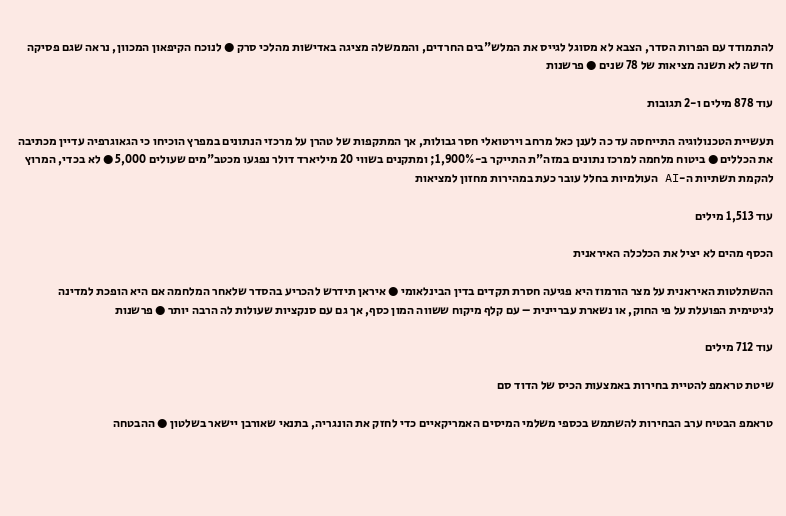להתמודד עם הפרות הסדר, הצבא לא מסוגל לגייס את המלש"בים החרדים, והממשלה מציגה באדישות מהלכי סרק ● לנוכח הקיפאון המכוון, נראה שגם פסיקה חדשה לא תשנה מציאות של 78 שנים ● פרשנות

עוד 878 מילים ו-2 תגובות

תעשיית הטכנולוגיה התייחסה עד כה לענן כאל מרחב וירטואלי חסר גבולות, אך המתקפות של טהרן על מרכזי הנתונים במפרץ הוכיחו כי הגאוגרפיה עדיין מכתיבה את הכללים ● ביטוח מלחמה למרכז נתונים במזה"ת התייקר ב-1,900%; ומתקנים בשווי 20 מיליארד דולר נפגעו מכטב"מים שעולים 5,000 ● לא בכדי, המרוץ להקמת תשתיות ה-AI העולמיות בחלל עובר כעת במהירות מחזון למציאות

עוד 1,513 מילים

הכסף מהים לא יציל את הכלכלה האיראנית

ההשתלטות האיראנית על מצר הורמוז היא פגיעה חסרת תקדים בדין הבינלאומי ● איראן תידרש להכריע בהסדר שלאחר המלחמה אם היא הופכת למדינה לגיטימית הפועלת על פי החוק, או נשארת עבריינית – עם קלף מיקוח ששווה המון כסף, אך גם עם סנקציות שעולות לה הרבה יותר ● פרשנות

עוד 712 מילים

שיטת טראמפ להטיית בחירות באמצעות הכיס של הדוד סם

טראמפ הבטיח ערב הבחירות להשתמש בכספי משלמי המיסים האמריקאיים כדי לחזק את הונגריה, בתנאי שאורבן יישאר בשלטון ● ההבטחה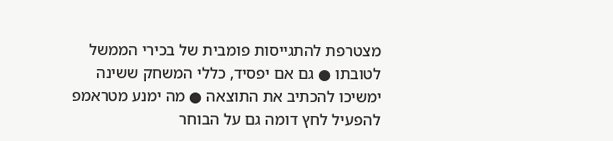מצטרפת להתגייסות פומבית של בכירי הממשל לטובתו ● גם אם יפסיד, כללי המשחק ששינה ימשיכו להכתיב את התוצאה ● מה ימנע מטראמפ להפעיל לחץ דומה גם על הבוחר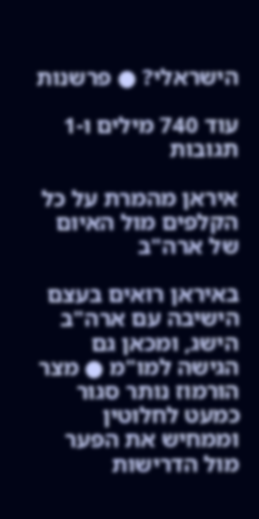הישראלי? ● פרשנות

עוד 740 מילים ו-1 תגובות

איראן מהמרת על כל הקלפים מול האיום של ארה"ב

באיראן רואים בעצם הישיבה עם ארה"ב הישג, ומכאן גם הגישה למו"מ ● מצר הורמוז נותר סגור כמעט לחלוטין וממחיש את הפער מול הדרישות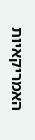האמריקאיות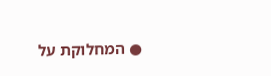● המחלוקת על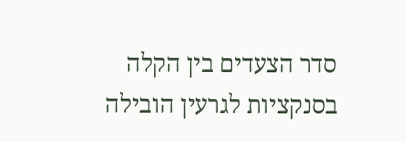סדר הצעדים בין הקלה בסנקציות לגרעין הובילה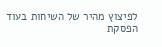לפיצוץ מהיר של השיחות בעוד הפסקת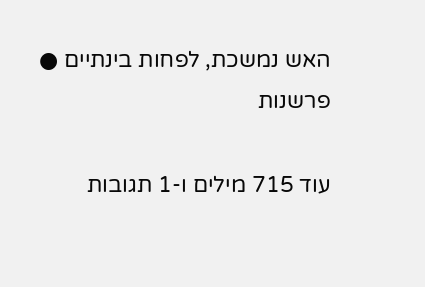האש נמשכת, לפחות בינתיים ● פרשנות

עוד 715 מילים ו-1 תגובות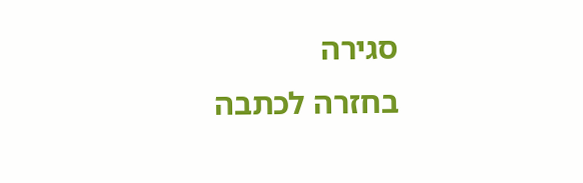סגירה
בחזרה לכתבה